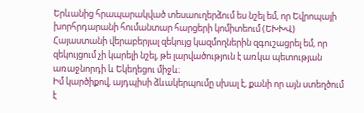Երևանից հրապարակված տեսաուղերձում ես նշել եմ, որ Եվրոպայի խորհրդարանի հումանտար հարցերի կոմիտեում (ԵԽԽՎ) Հայաստանի վերաբերյալ զեկույց կազմողներին զգուշացրել եմ, որ զեկույցում չի կարելի նշել, թե լարվածություն է առկա պետության առաջնորդի և Եկեղեցու միջև։
Իմ կարծիքով, այդպիսի ձևակերպումը սխալ է, քանի որ այն ստեղծում է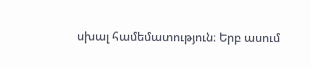սխալ համեմատություն։ Երբ ասում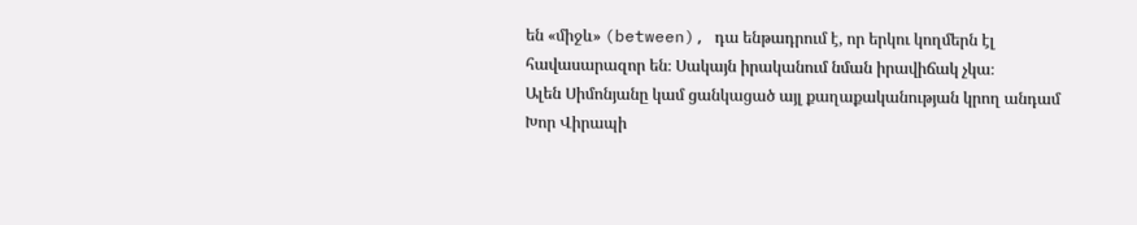են «միջև» (between), դա ենթադրում է, որ երկու կողմերն էլ հավասարազոր են։ Սակայն իրականում նման իրավիճակ չկա։
Ալեն Սիմոնյանը կամ ցանկացած այլ քաղաքականության կրող անդամ Խոր Վիրապի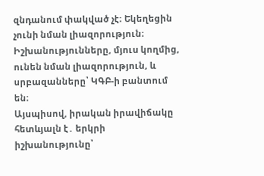զնդանում փակված չէ։ Եկեղեցին չունի նման լիազորություն։ Իշխանությունները, մյուս կողմից, ունեն նման լիազորություն, և սրբազանները՝ ԿԳԲ-ի բանտում են։
Այսպիսով, իրական իրավիճակը հետևյալն է․ երկրի իշխանությունը՝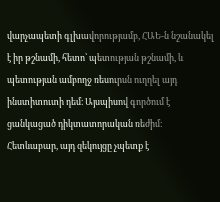վարչապետի գլխավորությամբ, ՀԱԵ-ն նշանակել է իր թշնամի, հետո՝ պետության թշնամի, և պետության ամբողջ ռեսուրսն ուղղել այդ ինստիտուտի դեմ։ Այսպիսով գործում է ցանկացած դիկտատորական ռեժիմ։
Հետևաբար, այդ զեկույցը չպետք է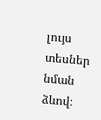լույս տեսներ նման ձևով։